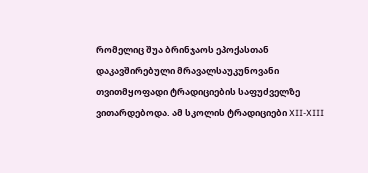რომელიც შუა ბრინჯაოს ეპოქასთან დაკავშირებული მრავალსაუკუნოვანი თვითმყოფადი ტრადიციების საფუძველზე ვითარდებოდა. ამ სკოლის ტრადიციები XII-XIII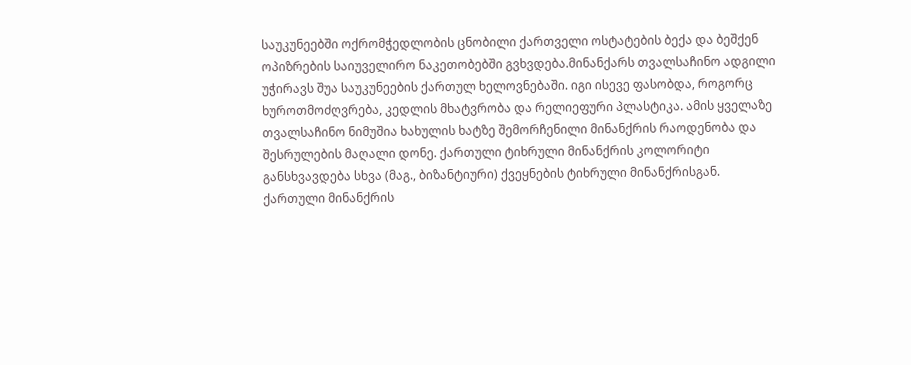საუკუნეებში ოქრომჭედლობის ცნობილი ქართველი ოსტატების ბექა და ბეშქენ ოპიზრების საიუველირო ნაკეთობებში გვხვდება.მინანქარს თვალსაჩინო ადგილი უჭირავს შუა საუკუნეების ქართულ ხელოვნებაში. იგი ისევე ფასობდა, როგორც ხუროთმოძღვრება, კედლის მხატვრობა და რელიეფური პლასტიკა. ამის ყველაზე თვალსაჩინო ნიმუშია ხახულის ხატზე შემორჩენილი მინანქრის რაოდენობა და შესრულების მაღალი დონე. ქართული ტიხრული მინანქრის კოლორიტი განსხვავდება სხვა (მაგ., ბიზანტიური) ქვეყნების ტიხრული მინანქრისგან. ქართული მინანქრის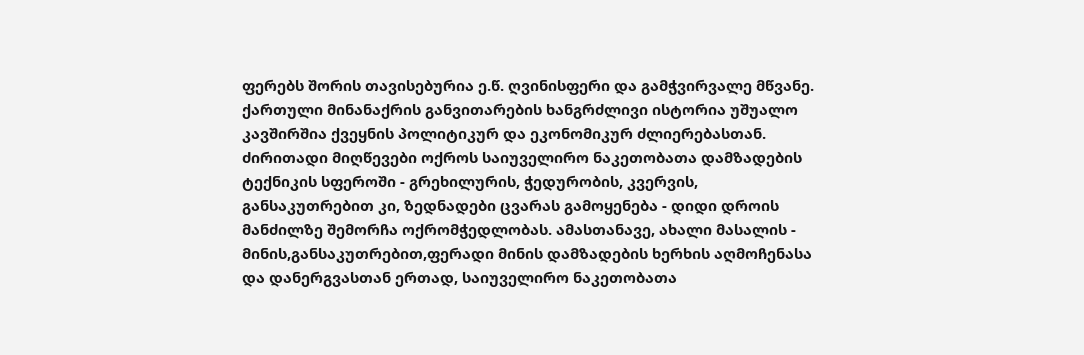ფერებს შორის თავისებურია ე.წ. ღვინისფერი და გამჭვირვალე მწვანე.
ქართული მინანაქრის განვითარების ხანგრძლივი ისტორია უშუალო კავშირშია ქვეყნის პოლიტიკურ და ეკონომიკურ ძლიერებასთან. ძირითადი მიღწევები ოქროს საიუველირო ნაკეთობათა დამზადების ტექნიკის სფეროში - გრეხილურის, ჭედურობის, კვერვის, განსაკუთრებით კი, ზედნადები ცვარას გამოყენება - დიდი დროის მანძილზე შემორჩა ოქრომჭედლობას. ამასთანავე, ახალი მასალის - მინის,განსაკუთრებით,ფერადი მინის დამზადების ხერხის აღმოჩენასა და დანერგვასთან ერთად, საიუველირო ნაკეთობათა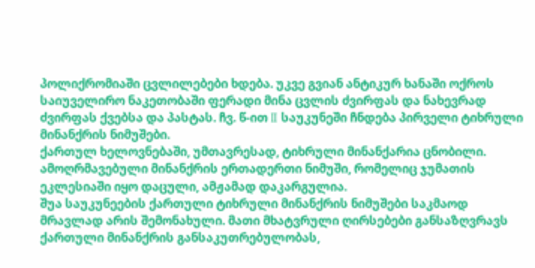პოლიქრომიაში ცვლილებები ხდება. უკვე გვიან ანტიკურ ხანაში ოქროს საიუველირო ნაკეთობაში ფერადი მინა ცვლის ძვირფას და ნახევრად ძვირფას ქვებსა და პასტას. ჩვ. წ-ით II საუკუნეში ჩნდება პირველი ტიხრული მინანქრის ნიმუშები.
ქართულ ხელოვნებაში, უმთავრესად, ტიხრული მინანქარია ცნობილი. ამოღრმავებული მინანქრის ერთადერთი ნიმუში, რომელიც ჯუმათის ეკლესიაში იყო დაცული, ამჟამად დაკარგულია.
შუა საუკუნეების ქართული ტიხრული მინანქრის ნიმუშები საკმაოდ მრავლად არის შემონახული. მათი მხატვრული ღირსებები განსაზღვრავს ქართული მინანქრის განსაკუთრებულობას,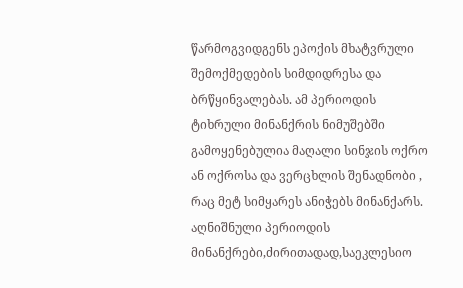წარმოგვიდგენს ეპოქის მხატვრული შემოქმედების სიმდიდრესა და ბრწყინვალებას. ამ პერიოდის ტიხრული მინანქრის ნიმუშებში გამოყენებულია მაღალი სინჯის ოქრო ან ოქროსა და ვერცხლის შენადნობი , რაც მეტ სიმყარეს ანიჭებს მინანქარს.
აღნიშნული პერიოდის მინანქრები,ძირითადად,საეკლესიო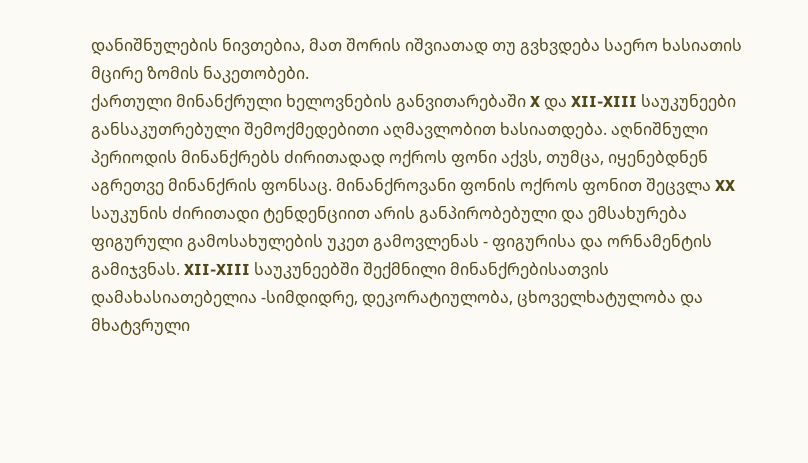დანიშნულების ნივთებია, მათ შორის იშვიათად თუ გვხვდება საერო ხასიათის მცირე ზომის ნაკეთობები.
ქართული მინანქრული ხელოვნების განვითარებაში X და XII-XIII საუკუნეები განსაკუთრებული შემოქმედებითი აღმავლობით ხასიათდება. აღნიშნული პერიოდის მინანქრებს ძირითადად ოქროს ფონი აქვს, თუმცა, იყენებდნენ აგრეთვე მინანქრის ფონსაც. მინანქროვანი ფონის ოქროს ფონით შეცვლა XX საუკუნის ძირითადი ტენდენციით არის განპირობებული და ემსახურება ფიგურული გამოსახულების უკეთ გამოვლენას - ფიგურისა და ორნამენტის გამიჯვნას. XII-XIII საუკუნეებში შექმნილი მინანქრებისათვის დამახასიათებელია -სიმდიდრე, დეკორატიულობა, ცხოველხატულობა და მხატვრული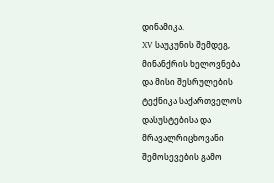დინამიკა.
XV საუკუნის შემდეგ, მინანქრის ხელოვნება და მისი შესრულების ტექნიკა საქართველოს დასუსტებისა და მრავალრიცხოვანი შემოსევების გამო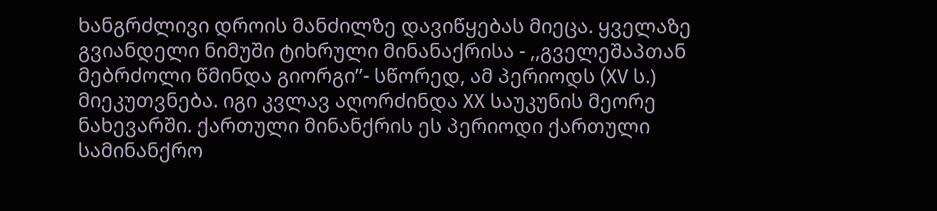ხანგრძლივი დროის მანძილზე დავიწყებას მიეცა. ყველაზე გვიანდელი ნიმუში ტიხრული მინანაქრისა - ,,გველეშაპთან მებრძოლი წმინდა გიორგი’’- სწორედ, ამ პერიოდს (XV ს.) მიეკუთვნება. იგი კვლავ აღორძინდა XX საუკუნის მეორე ნახევარში. ქართული მინანქრის ეს პერიოდი ქართული სამინანქრო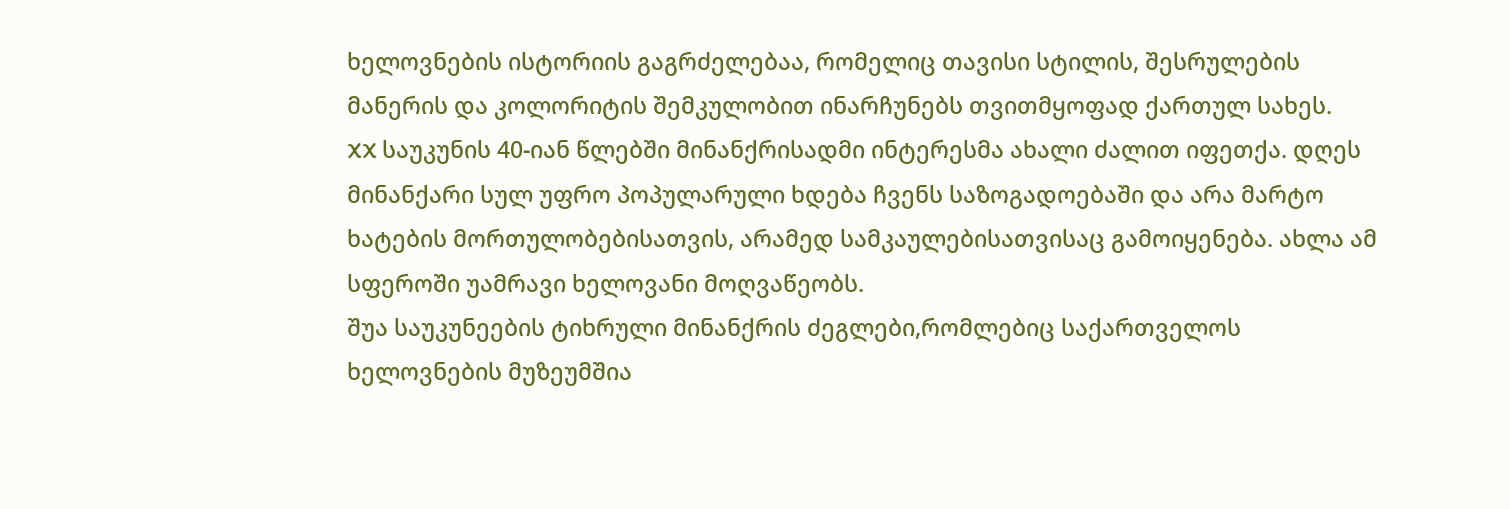ხელოვნების ისტორიის გაგრძელებაა, რომელიც თავისი სტილის, შესრულების მანერის და კოლორიტის შემკულობით ინარჩუნებს თვითმყოფად ქართულ სახეს.
XX საუკუნის 40-იან წლებში მინანქრისადმი ინტერესმა ახალი ძალით იფეთქა. დღეს მინანქარი სულ უფრო პოპულარული ხდება ჩვენს საზოგადოებაში და არა მარტო ხატების მორთულობებისათვის, არამედ სამკაულებისათვისაც გამოიყენება. ახლა ამ სფეროში უამრავი ხელოვანი მოღვაწეობს.
შუა საუკუნეების ტიხრული მინანქრის ძეგლები,რომლებიც საქართველოს ხელოვნების მუზეუმშია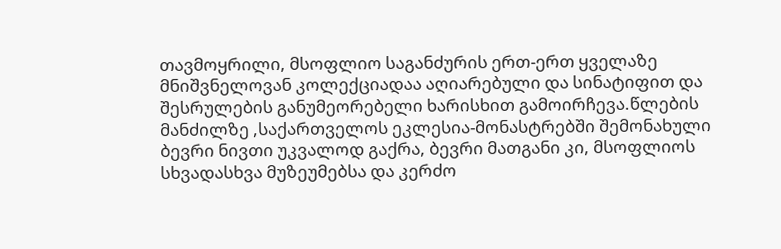თავმოყრილი, მსოფლიო საგანძურის ერთ-ერთ ყველაზე მნიშვნელოვან კოლექციადაა აღიარებული და სინატიფით და შესრულების განუმეორებელი ხარისხით გამოირჩევა.წლების მანძილზე ,საქართველოს ეკლესია-მონასტრებში შემონახული ბევრი ნივთი უკვალოდ გაქრა, ბევრი მათგანი კი, მსოფლიოს სხვადასხვა მუზეუმებსა და კერძო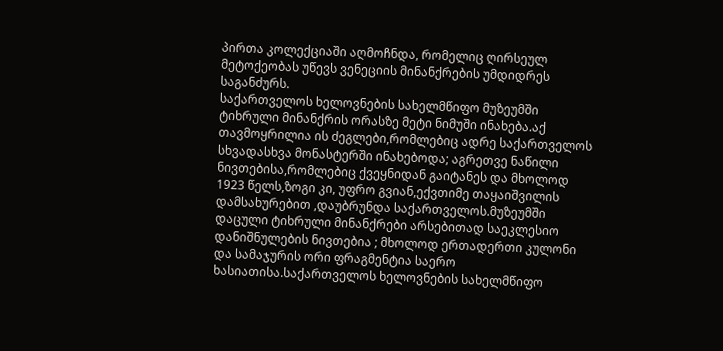პირთა კოლექციაში აღმოჩნდა, რომელიც ღირსეულ მეტოქეობას უწევს ვენეციის მინანქრების უმდიდრეს საგანძურს.
საქართველოს ხელოვნების სახელმწიფო მუზეუმში ტიხრული მინანქრის ორასზე მეტი ნიმუში ინახება.აქ თავმოყრილია ის ძეგლები,რომლებიც ადრე საქართველოს სხვადასხვა მონასტერში ინახებოდა; აგრეთვე ნაწილი ნივთებისა,რომლებიც ქვეყნიდან გაიტანეს და მხოლოდ 1923 წელს,ზოგი კი, უფრო გვიან,ექვთიმე თაყაიშვილის დამსახურებით ,დაუბრუნდა საქართველოს.მუზეუმში დაცული ტიხრული მინანქრები არსებითად საეკლესიო დანიშნულების ნივთებია ; მხოლოდ ერთადერთი კულონი და სამაჯურის ორი ფრაგმენტია საერო ხასიათისა.საქართველოს ხელოვნების სახელმწიფო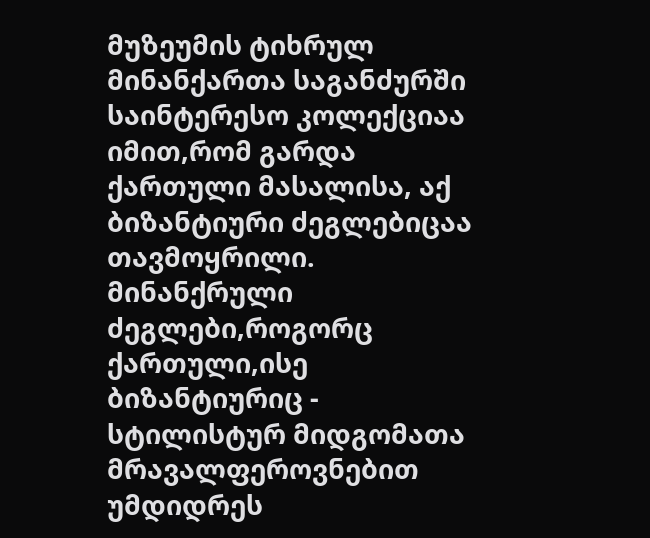მუზეუმის ტიხრულ მინანქართა საგანძურში საინტერესო კოლექციაა იმით,რომ გარდა ქართული მასალისა, აქ ბიზანტიური ძეგლებიცაა თავმოყრილი.
მინანქრული ძეგლები,როგორც ქართული,ისე ბიზანტიურიც - სტილისტურ მიდგომათა მრავალფეროვნებით უმდიდრეს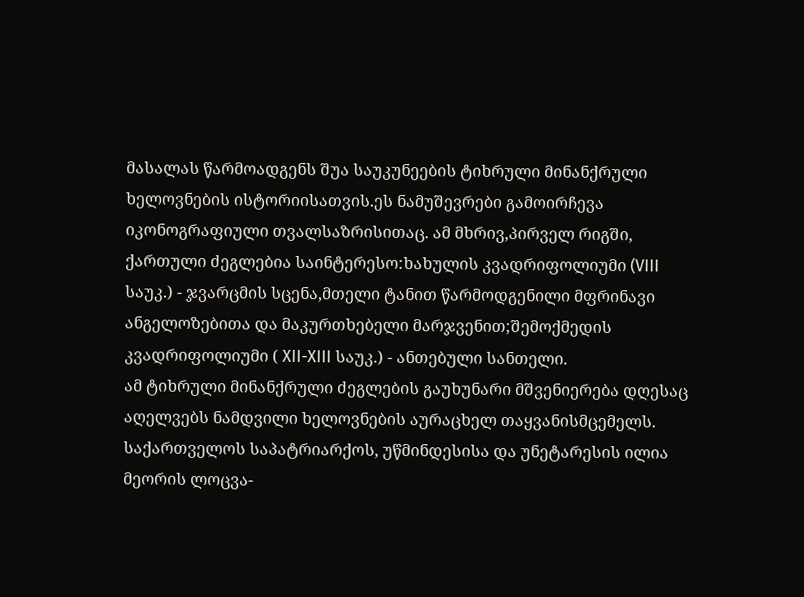მასალას წარმოადგენს შუა საუკუნეების ტიხრული მინანქრული ხელოვნების ისტორიისათვის.ეს ნამუშევრები გამოირჩევა იკონოგრაფიული თვალსაზრისითაც. ამ მხრივ,პირველ რიგში, ქართული ძეგლებია საინტერესო:ხახულის კვადრიფოლიუმი (VIII საუკ.) - ჯვარცმის სცენა,მთელი ტანით წარმოდგენილი მფრინავი ანგელოზებითა და მაკურთხებელი მარჯვენით;შემოქმედის კვადრიფოლიუმი ( XII-XIII საუკ.) - ანთებული სანთელი.
ამ ტიხრული მინანქრული ძეგლების გაუხუნარი მშვენიერება დღესაც აღელვებს ნამდვილი ხელოვნების აურაცხელ თაყვანისმცემელს.
საქართველოს საპატრიარქოს, უწმინდესისა და უნეტარესის ილია მეორის ლოცვა-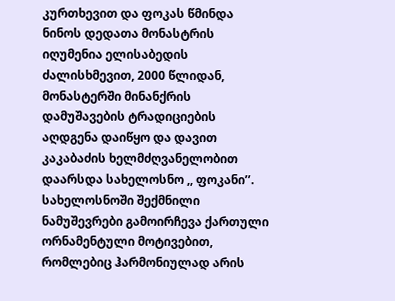კურთხევით და ფოკას წმინდა ნინოს დედათა მონასტრის იღუმენია ელისაბედის ძალისხმევით, 2000 წლიდან, მონასტერში მინანქრის დამუშავების ტრადიციების აღდგენა დაიწყო და დავით კაკაბაძის ხელმძღვანელობით დაარსდა სახელოსნო ,, ფოკანი’’. სახელოსნოში შექმნილი ნამუშევრები გამოირჩევა ქართული ორნამენტული მოტივებით, რომლებიც ჰარმონიულად არის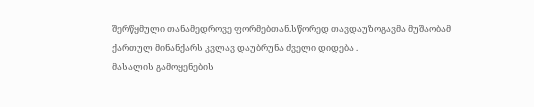შერწყმული თანამედროვე ფორმებთან.სწორედ თავდაუზოგავმა მუშაობამ ქართულ მინანქარს კვლავ დაუბრუნა ძველი დიდება .
მასალის გამოყენების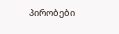პირობები